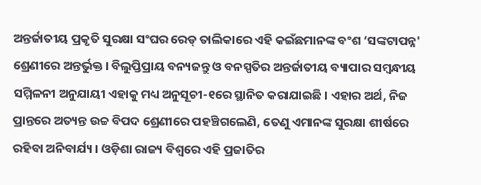ଅନ୍ତର୍ଜାତୀୟ ପ୍ରକୃତି ସୁରକ୍ଷା ସଂଘର ରେଡ୍ ତାଲିକାରେ ଏହି କଇଁଛମାନଙ୍କ ବଂଶ ‘ସଙ୍କଟାପନ୍ନ' ଶ୍ରେଣୀରେ ଅନ୍ତର୍ଭୁକ୍ତ । ବିଲୁପ୍ତିପ୍ରାୟ ବନ୍ୟଜନ୍ତୁ ଓ ବନସ୍ପତିର ଅନ୍ତର୍ଜାତୀୟ ବ୍ୟାପାର ସମ୍ବନ୍ଧୀୟ ସମ୍ମିଳନୀ ଅନୁଯାୟୀ ଏହାକୁ ମଧ୍ୟ ଅନୁସୂଚୀ-୧ରେ ସ୍ଥାନିତ କରାଯାଇଛି । ଏହାର ଅର୍ଥ, ନିଜ ପ୍ରାନ୍ତରେ ଅତ୍ୟନ୍ତ ଉଚ୍ଚ ବିପଦ ଶ୍ରେଣୀରେ ପହଞ୍ଚିଗଲେଣି, ତେଣୁ ଏମାନଙ୍କ ସୁରକ୍ଷା ଶୀର୍ଷରେ ରହିବା ଅନିବାର୍ଯ୍ୟ । ଓଡ଼ିଶା ରାଜ୍ୟ ବିଶ୍ୱରେ ଏହି ପ୍ରଜାତିର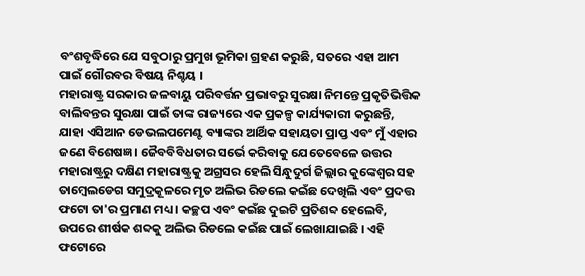ବଂଶବୃଦ୍ଧିରେ ଯେ ସବୁଠାରୁ ପ୍ରମୁଖ ଭୂମିକା ଗ୍ରହଣ କରୁଛି, ସତରେ ଏହା ଆମ ପାଇଁ ଗୌରବର ବିଷୟ ନିଶ୍ଚୟ ।
ମହାରାଷ୍ଟ୍ର ସରକାର ଜଳବାୟୁ ପରିବର୍ତ୍ତନ ପ୍ରଭାବରୁ ସୁରକ୍ଷା ନିମନ୍ତେ ପ୍ରକୃତିଭିତ୍ତିକ ବାଲିବନ୍ତର ସୁରକ୍ଷା ପାଇଁ ତାଙ୍କ ରାଜ୍ୟରେ ଏକ ପ୍ରକଳ୍ପ କାର୍ଯ୍ୟକାରୀ କରୁଛନ୍ତି, ଯାହା ଏସିଆନ ଡେଭଲପମେଣ୍ଟ ବ୍ୟାଙ୍କର ଆର୍ଥିକ ସହାୟତା ପ୍ରାପ୍ତ ଏବଂ ମୁଁ ଏହାର ଜଣେ ବିଶେଷଜ୍ଞ । ଜୈବବିବିଧତାର ସର୍ଭେ କରିବାକୁ ଯେତେବେଳେ ଉତ୍ତର ମହାରାଷ୍ଟ୍ରରୁ ଦକ୍ଷିଣ ମହାରାଷ୍ଟ୍ରକୁ ଅଗ୍ରସର ହେଲି ସିନ୍ଧୁଦୁର୍ଗ ଜିଲ୍ଲାର କୁଙ୍କେଶ୍ୱର ସହ ତାମ୍ବେଲଡେଗ ସମୁଦ୍ରକୂଳରେ ମୃତ ଅଲିଭ ରିଡଲେ କଇଁଛ ଦେଖିଲି ଏବଂ ପ୍ରଦତ୍ତ ଫଟୋ ତା'ର ପ୍ରମାଣ ମଧ୍ୟ । କଚ୍ଛପ ଏବଂ କଇଁଛ ଦୁଇଟି ପ୍ରତିଶବ୍ଦ ହେଲେବି, ଉପରେ ଶୀର୍ଷକ ଶବ୍ଦକୁ ଅଲିଭ ରିଡଲେ କଇଁଛ ପାଇଁ ଲେଖାଯାଇଛି । ଏହି ଫଟୋରେ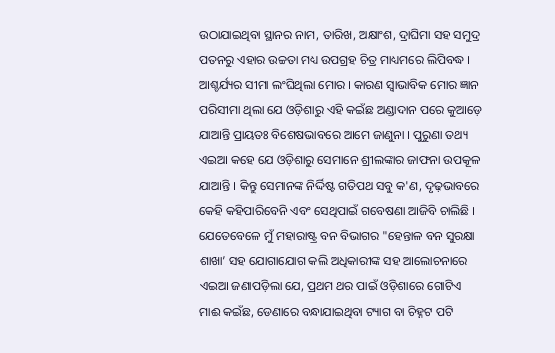ଉଠାଯାଇଥିବା ସ୍ଥାନର ନାମ, ତାରିଖ, ଅକ୍ଷାଂଶ, ଦ୍ରାଘିମା ସହ ସମୁଦ୍ର ପତନରୁ ଏହାର ଉଚ୍ଚତା ମଧ୍ୟ ଉପଗ୍ରହ ଚିତ୍ର ମାଧ୍ୟମରେ ଲିପିବଦ୍ଧ । ଆଶ୍ଚର୍ଯ୍ୟର ସୀମା ଲଂଘିଥିଲା ମୋର । କାରଣ ସ୍ୱାଭାବିକ ମୋର ଜ୍ଞାନ ପରିସୀମା ଥିଲା ଯେ ଓଡ଼ିଶାରୁ ଏହି କଇଁଛ ଅଣ୍ଡାଦାନ ପରେ କୁଆଡ଼େ ଯାଆନ୍ତି ପ୍ରାୟତଃ ବିଶେଷଭାବରେ ଆମେ ଜାଣୁନା । ପୁରୁଣା ତଥ୍ୟ ଏଇଆ କହେ ଯେ ଓଡ଼ିଶାରୁ ସେମାନେ ଶ୍ରୀଲଙ୍କାର ଜାଫନା ଉପକୂଳ ଯାଆନ୍ତି । କିନ୍ତୁ ସେମାନଙ୍କ ନିର୍ଦ୍ଦିଷ୍ଟ ଗତିପଥ ସବୁ କ'ଣ, ଦୃଢ଼ଭାବରେ କେହି କହିପାରିବେନି ଏବଂ ସେଥିପାଇଁ ଗବେଷଣା ଆଜିବି ଚାଲିଛି । ଯେତେବେଳେ ମୁଁ ମହାରାଷ୍ଟ୍ର ବନ ବିଭାଗର "ହେନ୍ତାଳ ବନ ସୁରକ୍ଷା ଶାଖା’ ସହ ଯୋଗାଯୋଗ କଲି ଅଧିକାରୀଙ୍କ ସହ ଆଲୋଚନାରେ ଏଇଆ ଜଣାପଡ଼ିଲା ଯେ, ପ୍ରଥମ ଥର ପାଇଁ ଓଡ଼ିଶାରେ ଗୋଟିଏ ମାଈ କଇଁଛ, ଡେଣାରେ ବନ୍ଧାଯାଇଥିବା ଟ୍ୟାଗ ବା ଚିହ୍ନଟ ପଟି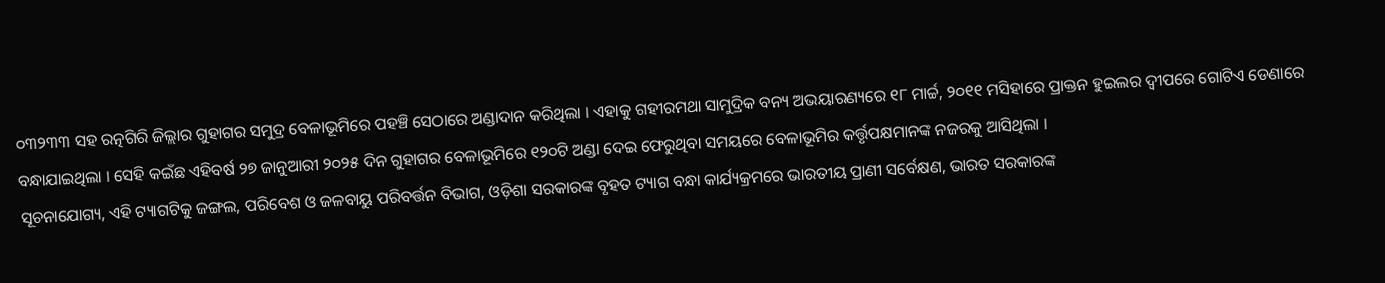୦୩୨୩୩ ସହ ରତ୍ନଗିରି ଜିଲ୍ଲାର ଗୁହାଗର ସମୁଦ୍ର ବେଳାଭୂମିରେ ପହଞ୍ଚି ସେଠାରେ ଅଣ୍ଡାଦାନ କରିଥିଲା । ଏହାକୁ ଗହୀରମଥା ସାମୁଦ୍ରିକ ବନ୍ୟ ଅଭୟାରଣ୍ୟରେ ୧୮ ମାର୍ଚ୍ଚ, ୨୦୧୧ ମସିହାରେ ପ୍ରାକ୍ତନ ହୁଇଲର ଦ୍ୱୀପରେ ଗୋଟିଏ ଡେଣାରେ ବନ୍ଧାଯାଇଥିଲା । ସେହି କଇଁଛ ଏହିବର୍ଷ ୨୭ ଜାନୁଆରୀ ୨୦୨୫ ଦିନ ଗୁହାଗର ବେଳାଭୂମିରେ ୧୨୦ଟି ଅଣ୍ଡା ଦେଇ ଫେରୁଥିବା ସମୟରେ ବେଳାଭୂମିର କର୍ତ୍ତୃପକ୍ଷମାନଙ୍କ ନଜରକୁ ଆସିଥିଲା ।
ସୂଚନାଯୋଗ୍ୟ, ଏହି ଟ୍ୟାଗଟିକୁ ଜଙ୍ଗଲ, ପରିବେଶ ଓ ଜଳବାୟୁ ପରିବର୍ତ୍ତନ ବିଭାଗ, ଓଡ଼ିଶା ସରକାରଙ୍କ ବୃହତ ଟ୍ୟାଗ ବନ୍ଧା କାର୍ଯ୍ୟକ୍ରମରେ ଭାରତୀୟ ପ୍ରାଣୀ ସର୍ବେକ୍ଷଣ, ଭାରତ ସରକାରଙ୍କ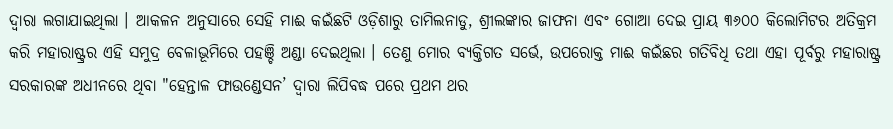ଦ୍ୱାରା ଲଗାଯାଇଥିଲା । ଆକଳନ ଅନୁସାରେ ସେହି ମାଈ କଇଁଛଟି ଓଡ଼ିଶାରୁ ତାମିଲନାଡୁ, ଶ୍ରୀଲଙ୍କାର ଜାଫନା ଏବଂ ଗୋଆ ଦେଇ ପ୍ରାୟ ୩୬୦୦ କିଲୋମିଟର ଅତିକ୍ରମ କରି ମହାରାଷ୍ଟ୍ରର ଏହି ସମୁଦ୍ର ବେଳାଭୂମିରେ ପହଞ୍ଚି ଅଣ୍ଡା ଦେଇଥିଲା । ତେଣୁ ମୋର ବ୍ୟକ୍ତିଗତ ସର୍ଭେ, ଉପରୋକ୍ତ ମାଈ କଇଁଛର ଗତିବିଧି ତଥା ଏହା ପୂର୍ବରୁ ମହାରାଷ୍ଟ୍ର ସରକାରଙ୍କ ଅଧୀନରେ ଥିବା "ହେନ୍ତାଳ ଫାଉଣ୍ଡେସନ’ ଦ୍ୱାରା ଲିପିବଦ୍ଧ ପରେ ପ୍ରଥମ ଥର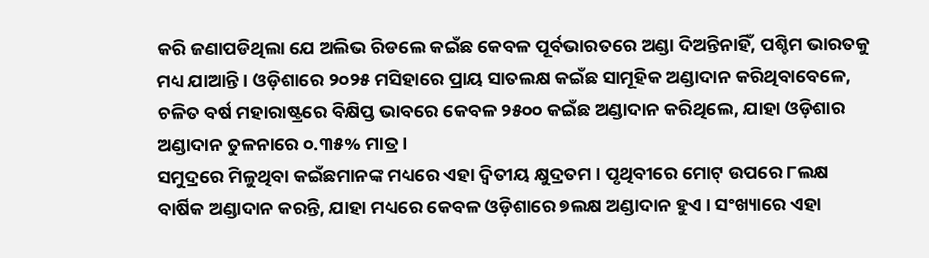କରି ଜଣାପଡିଥିଲା ଯେ ଅଲିଭ ରିଡଲେ କଇଁଛ କେବଳ ପୂର୍ବଭାରତରେ ଅଣ୍ଡା ଦିଅନ୍ତିନାହିଁ, ପଶ୍ଚିମ ଭାରତକୁ ମଧ୍ୟ ଯାଆନ୍ତି । ଓଡ଼ିଶାରେ ୨୦୨୫ ମସିହାରେ ପ୍ରାୟ ସାତଲକ୍ଷ କଇଁଛ ସାମୂହିକ ଅଣ୍ଡାଦାନ କରିଥିବାବେଳେ, ଚଳିତ ବର୍ଷ ମହାରାଷ୍ଟ୍ରରେ ବିକ୍ଷିପ୍ତ ଭାବରେ କେବଳ ୨୫୦୦ କଇଁଛ ଅଣ୍ଡାଦାନ କରିଥିଲେ, ଯାହା ଓଡ଼ିଶାର ଅଣ୍ଡାଦାନ ତୁଳନାରେ ୦.୩୫% ମାତ୍ର ।
ସମୁଦ୍ରରେ ମିଳୁଥିବା କଇଁଛମାନଙ୍କ ମଧ୍ୟରେ ଏହା ଦ୍ୱିତୀୟ କ୍ଷୁଦ୍ରତମ । ପୃଥିବୀରେ ମୋଟ୍ ଉପରେ ୮ଲକ୍ଷ ବାର୍ଷିକ ଅଣ୍ଡାଦାନ କରନ୍ତି, ଯାହା ମଧ୍ୟରେ କେବଳ ଓଡ଼ିଶାରେ ୭ଲକ୍ଷ ଅଣ୍ଡାଦାନ ହୁଏ । ସଂଖ୍ୟାରେ ଏହା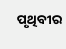ପୃଥିବୀର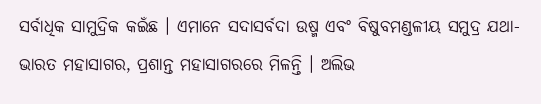ସର୍ବାଧିକ ସାମୁଦ୍ରିକ କଇଁଛ । ଏମାନେ ସଦାସର୍ବଦା ଉଷ୍ମ ଏବଂ ବିଷୁବମଣ୍ଡଳୀୟ ସମୁଦ୍ର ଯଥା- ଭାରତ ମହାସାଗର, ପ୍ରଶାନ୍ତ ମହାସାଗରରେ ମିଳନ୍ତି । ଅଲିଭ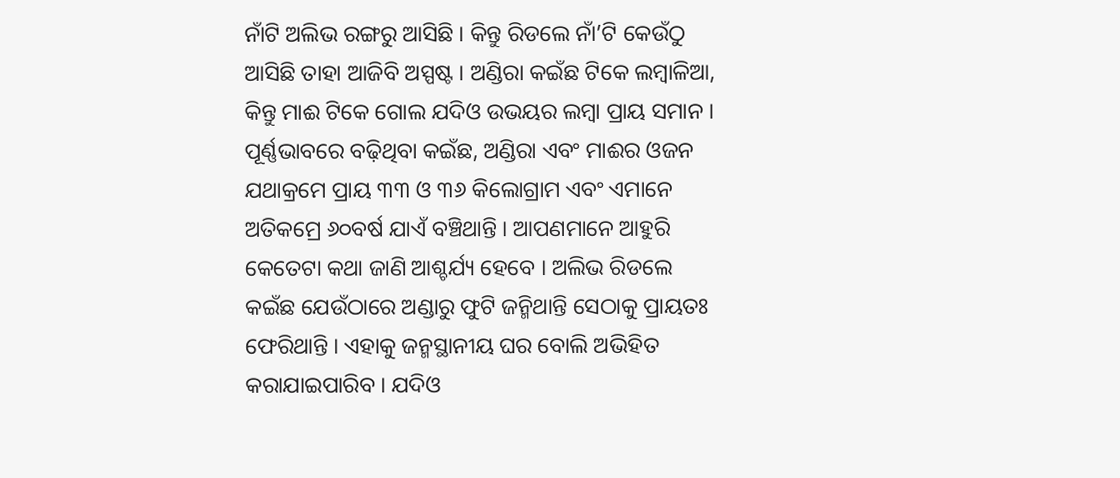ନାଁଟି ଅଲିଭ ରଙ୍ଗରୁ ଆସିଛି । କିନ୍ତୁ ରିଡଲେ ନାଁ’ଟି କେଉଁଠୁ ଆସିଛି ତାହା ଆଜିବି ଅସ୍ପଷ୍ଟ । ଅଣ୍ଡିରା କଇଁଛ ଟିକେ ଲମ୍ବାଳିଆ, କିନ୍ତୁ ମାଈ ଟିକେ ଗୋଲ ଯଦିଓ ଉଭୟର ଲମ୍ବା ପ୍ରାୟ ସମାନ । ପୂର୍ଣ୍ଣଭାବରେ ବଢ଼ିଥିବା କଇଁଛ, ଅଣ୍ଡିରା ଏବଂ ମାଈର ଓଜନ ଯଥାକ୍ରମେ ପ୍ରାୟ ୩୩ ଓ ୩୬ କିଲୋଗ୍ରାମ ଏବଂ ଏମାନେ ଅତିକମ୍ରେ ୬୦ବର୍ଷ ଯାଏଁ ବଞ୍ଚିଥାନ୍ତି । ଆପଣମାନେ ଆହୁରି କେତେଟା କଥା ଜାଣି ଆଶ୍ଚର୍ଯ୍ୟ ହେବେ । ଅଲିଭ ରିଡଲେ କଇଁଛ ଯେଉଁଠାରେ ଅଣ୍ଡାରୁ ଫୁଟି ଜନ୍ମିଥାନ୍ତି ସେଠାକୁ ପ୍ରାୟତଃ ଫେରିଥାନ୍ତି । ଏହାକୁ ଜନ୍ମସ୍ଥାନୀୟ ଘର ବୋଲି ଅଭିହିତ କରାଯାଇପାରିବ । ଯଦିଓ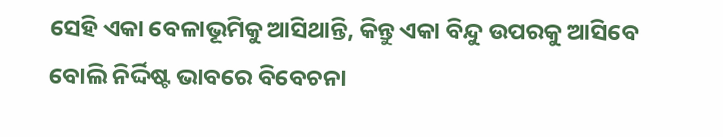ସେହି ଏକା ବେଳାଭୂମିକୁ ଆସିଥାନ୍ତି, କିନ୍ତୁ ଏକା ବିନ୍ଦୁ ଉପରକୁ ଆସିବେ ବୋଲି ନିର୍ଦ୍ଦିଷ୍ଟ ଭାବରେ ବିବେଚନା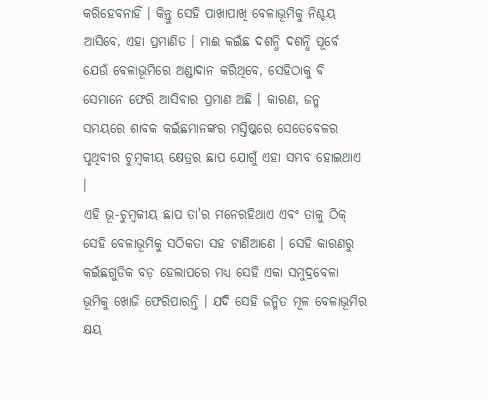କରିହେବନାହିଁ । କିନ୍ତୁ ସେହି ପାଖାପାଖି ବେଳାଭୂମିକୁ ନିଶ୍ଚୟ ଆସିବେ, ଏହା ପ୍ରମାଣିତ । ମାଈ କଇଁଛ ଦଶନ୍ଧି ଦଶନ୍ଧି ପୂର୍ବେ ଯେଉଁ ବେଳାଭୂମିରେ ଅଣ୍ଡାଦାନ କରିଥିବେ, ସେହିଠାକୁ ବି ସେମାନେ ଫେରି ଆସିବାର ପ୍ରମାଣ ଅଛି । କାରଣ, ଜନ୍ମ ସମୟରେ ଶାବକ କଇଁଛମାନଙ୍କର ମସ୍ତିଷ୍କରେ ସେତେବେଳର ପୃଥିବୀର ଚୁମ୍ବକୀୟ କ୍ଷେତ୍ରର ଛାପ ଯୋଗୁଁ ଏହା ସମ୍ଭବ ହୋଇଥାଏ ।
ଏହି ଭୂ-ଚୁମ୍ବକୀୟ ଛାପ ତା'ର ମନେରହିଥାଏ ଏବଂ ତାକୁ ଠିକ୍ ସେହି ବେଳାଭୂମିକୁ ସଠିକତା ସହ ଟାଣିଆଣେ । ସେହି କାରଣରୁ କଇଁଛଗୁଡିକ ବଡ଼ ହେଲାପରେ ମଧ୍ୟ ସେହି ଏକା ସମୁଦ୍ରବେଳା ଭୂମିକୁ ଖୋଜି ଫେରିପାରନ୍ତି । ଯଦି ସେହି ଜନ୍ମିତ ମୂଳ ବେଳାଭୂମିର କ୍ଷୟ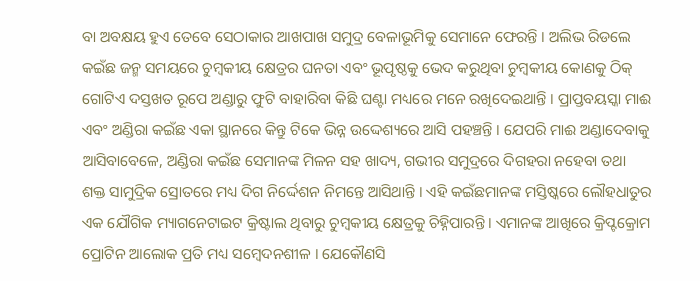ବା ଅବକ୍ଷୟ ହୁଏ ତେବେ ସେଠାକାର ଆଖପାଖ ସମୁଦ୍ର ବେଳାଭୂମିକୁ ସେମାନେ ଫେରନ୍ତି । ଅଲିଭ ରିଡଲେ କଇଁଛ ଜନ୍ମ ସମୟରେ ଚୁମ୍ବକୀୟ କ୍ଷେତ୍ରର ଘନତା ଏବଂ ଭୂପୃଷ୍ଠକୁ ଭେଦ କରୁଥିବା ଚୁମ୍ବକୀୟ କୋଣକୁ ଠିକ୍ ଗୋଟିଏ ଦସ୍ତଖତ ରୂପେ ଅଣ୍ଡାରୁ ଫୁଟି ବାହାରିବା କିଛି ଘଣ୍ଟା ମଧ୍ୟରେ ମନେ ରଖିଦେଇଥାନ୍ତି । ପ୍ରାପ୍ତବୟସ୍କା ମାଈ ଏବଂ ଅଣ୍ଡିରା କଇଁଛ ଏକା ସ୍ଥାନରେ କିନ୍ତୁ ଟିକେ ଭିନ୍ନ ଉଦ୍ଦେଶ୍ୟରେ ଆସି ପହଞ୍ଚନ୍ତି । ଯେପରି ମାଈ ଅଣ୍ଡାଦେବାକୁ ଆସିବାବେଳେ, ଅଣ୍ଡିରା କଇଁଛ ସେମାନଙ୍କ ମିଳନ ସହ ଖାଦ୍ୟ, ଗଭୀର ସମୁଦ୍ରରେ ଦିଗହରା ନହେବା ତଥା ଶକ୍ତ ସାମୁଦ୍ରିକ ସ୍ରୋତରେ ମଧ୍ୟ ଦିଗ ନିର୍ଦ୍ଦେଶନ ନିମନ୍ତେ ଆସିଥାନ୍ତି । ଏହି କଇଁଛମାନଙ୍କ ମସ୍ତିଷ୍କରେ ଲୌହଧାତୁର ଏକ ଯୌଗିକ ମ୍ୟାଗନେଟାଇଟ କ୍ରିଷ୍ଟାଲ ଥିବାରୁ ଚୁମ୍ବକୀୟ କ୍ଷେତ୍ରକୁ ଚିହ୍ନିପାରନ୍ତି । ଏମାନଙ୍କ ଆଖିରେ କ୍ରିପ୍ଟକ୍ରୋମ ପ୍ରୋଟିନ ଆଲୋକ ପ୍ରତି ମଧ୍ୟ ସମ୍ବେଦନଶୀଳ । ଯେକୌଣସି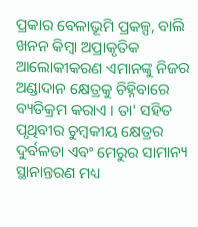ପ୍ରକାର ବେଳାଭୂମି ପ୍ରକଳ୍ପ, ବାଲି ଖନନ କିମ୍ବା ଅପ୍ରାକୃତିକ ଆଲୋକୀକରଣ ଏମାନଙ୍କୁ ନିଜର ଅଣ୍ଡାଦାନ କ୍ଷେତ୍ରକୁ ଚିହ୍ନିବାରେ ବ୍ୟତିକ୍ରମ କରାଏ । ତା' ସହିତ ପୃଥିବୀର ଚୁମ୍ବକୀୟ କ୍ଷେତ୍ରର ଦୁର୍ବଳତା ଏବଂ ମେରୁର ସାମାନ୍ୟ ସ୍ଥାନାନ୍ତରଣ ମଧ୍ୟ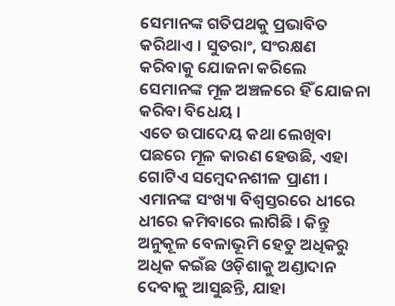ସେମାନଙ୍କ ଗତିପଥକୁ ପ୍ରଭାବିତ କରିଥାଏ । ସୁତରାଂ, ସଂରକ୍ଷଣ କରିବାକୁ ଯୋଜନା କରିଲେ ସେମାନଙ୍କ ମୂଳ ଅଞ୍ଚଳରେ ହିଁ ଯୋଜନା କରିବା ବିଧେୟ ।
ଏତେ ଉପାଦେୟ କଥା ଲେଖିବା ପଛରେ ମୂଳ କାରଣ ହେଉଛି, ଏହା ଗୋଟିଏ ସମ୍ବେଦନଶୀଳ ପ୍ରାଣୀ । ଏମାନଙ୍କ ସଂଖ୍ୟା ବିଶ୍ୱସ୍ତରରେ ଧୀରେ ଧୀରେ କମିବାରେ ଲାଗିଛି । କିନ୍ତୁ ଅନୁକୂଳ ବେଳାଭୂମି ହେତୁ ଅଧିକରୁ ଅଧିକ କଇଁଛ ଓଡ଼ିଶାକୁ ଅଣ୍ଡାଦାନ ଦେବାକୁ ଆସୁଛନ୍ତି, ଯାହା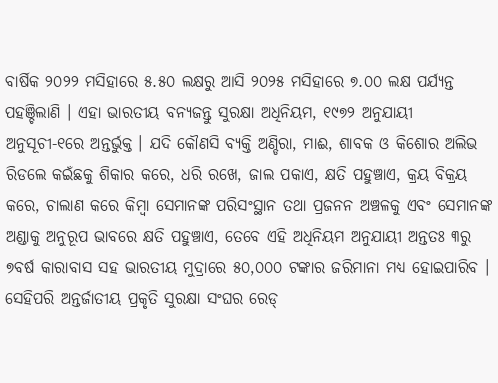ବାର୍ଷିକ ୨୦୨୨ ମସିହାରେ ୫.୫୦ ଲକ୍ଷରୁ ଆସି ୨୦୨୫ ମସିହାରେ ୭.୦୦ ଲକ୍ଷ ପର୍ଯ୍ୟନ୍ତ ପହଞ୍ଚିଲାଣି । ଏହା ଭାରତୀୟ ବନ୍ୟଜନ୍ତୁ ସୁରକ୍ଷା ଅଧିନିୟମ, ୧୯୭୨ ଅନୁଯାୟୀ ଅନୁସୂଚୀ-୧ରେ ଅନ୍ତର୍ଭୁକ୍ତ । ଯଦି କୌଣସି ବ୍ୟକ୍ତି ଅଣ୍ଡିରା, ମାଈ, ଶାବକ ଓ କିଶୋର ଅଲିଭ ରିଡଲେ କଇଁଛକୁ ଶିକାର କରେ, ଧରି ରଖେ, ଜାଲ ପକାଏ, କ୍ଷତି ପହୁଞ୍ଚାଏ, କ୍ରୟ ବିକ୍ରୟ କରେ, ଚାଲାଣ କରେ କିମ୍ବା ସେମାନଙ୍କ ପରିସଂସ୍ଥାନ ତଥା ପ୍ରଜନନ ଅଞ୍ଚଳକୁ ଏବଂ ସେମାନଙ୍କ ଅଣ୍ଡାକୁ ଅନୁରୂପ ଭାବରେ କ୍ଷତି ପହୁଞ୍ଚାଏ, ତେବେ ଏହି ଅଧିନିୟମ ଅନୁଯାୟୀ ଅନ୍ତତଃ ୩ରୁ ୭ବର୍ଷ କାରାବାସ ସହ ଭାରତୀୟ ମୁଦ୍ରାରେ ୫୦,୦୦୦ ଟଙ୍କାର ଜରିମାନା ମଧ୍ୟ ହୋଇପାରିବ ।
ସେହିପରି ଅନ୍ତର୍ଜାତୀୟ ପ୍ରକୃତି ସୁରକ୍ଷା ସଂଘର ରେଡ୍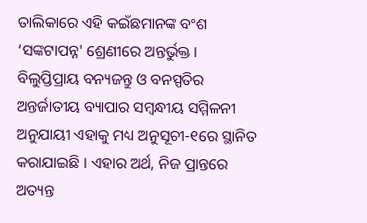ତାଲିକାରେ ଏହି କଇଁଛମାନଙ୍କ ବଂଶ ‘ସଙ୍କଟାପନ୍ନ' ଶ୍ରେଣୀରେ ଅନ୍ତର୍ଭୁକ୍ତ । ବିଲୁପ୍ତିପ୍ରାୟ ବନ୍ୟଜନ୍ତୁ ଓ ବନସ୍ପତିର ଅନ୍ତର୍ଜାତୀୟ ବ୍ୟାପାର ସମ୍ବନ୍ଧୀୟ ସମ୍ମିଳନୀ ଅନୁଯାୟୀ ଏହାକୁ ମଧ୍ୟ ଅନୁସୂଚୀ-୧ରେ ସ୍ଥାନିତ କରାଯାଇଛି । ଏହାର ଅର୍ଥ, ନିଜ ପ୍ରାନ୍ତରେ ଅତ୍ୟନ୍ତ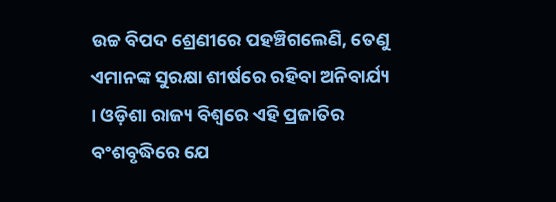ଉଚ୍ଚ ବିପଦ ଶ୍ରେଣୀରେ ପହଞ୍ଚିଗଲେଣି, ତେଣୁ ଏମାନଙ୍କ ସୁରକ୍ଷା ଶୀର୍ଷରେ ରହିବା ଅନିବାର୍ଯ୍ୟ । ଓଡ଼ିଶା ରାଜ୍ୟ ବିଶ୍ୱରେ ଏହି ପ୍ରଜାତିର ବଂଶବୃଦ୍ଧିରେ ଯେ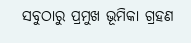ସବୁଠାରୁ ପ୍ରମୁଖ ଭୂମିକା ଗ୍ରହଣ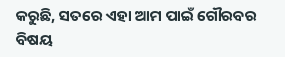କରୁଛି, ସତରେ ଏହା ଆମ ପାଇଁ ଗୌରବର ବିଷୟ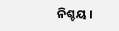ନିଶ୍ଚୟ ।